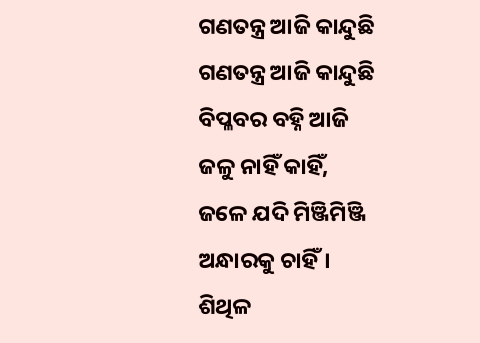ଗଣତନ୍ତ୍ର ଆଜି କାନ୍ଦୁଛି
ଗଣତନ୍ତ୍ର ଆଜି କାନ୍ଦୁଛି
ବିପ୍ଳବର ବହ୍ନି ଆଜି
ଜଳୁ ନାହିଁ କାହିଁ,
ଜଳେ ଯଦି ମିଞ୍ଜିମିଞ୍ଜି
ଅନ୍ଧାରକୁ ଚାହିଁ।
ଶିଥିଳ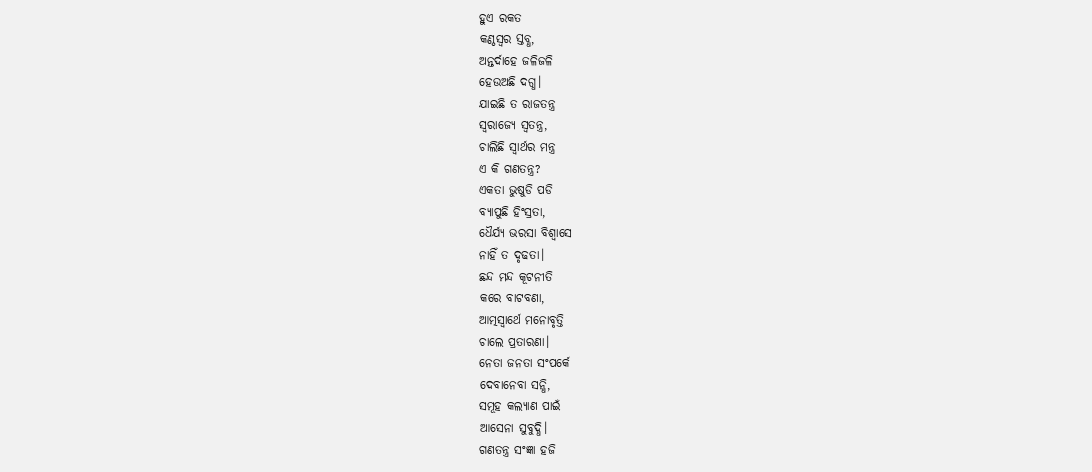ହୁଏ ରକତ
କଣ୍ଠସ୍ଵର ସ୍ତବ୍ଧ,
ଅନ୍ତର୍ଦାହେ ଜଳିଜଳି
ହେଉଅଛି ଦଗ୍ଧ।
ଯାଇଛି ତ ରାଜତନ୍ତ୍ର
ସ୍ବରାଜ୍ୟେ ସ୍ବତନ୍ତ୍ର,
ଚାଲିଛି ସ୍ବାର୍ଥର ମନ୍ତ୍ର
ଏ କି ଗଣତନ୍ତ୍ର?
ଏକତା ଭୁଷୁଡି ପଡି
ବ୍ୟାପୁଛି ହିଂସ୍ରତା,
ଧୈର୍ଯ୍ୟ ଭରସା ବିଶ୍ଵାସେ
ନାହିଁ ତ ଦୃଢତା।
ଛନ୍ଦ ମନ୍ଦ କୂଟନୀତି
କରେ ବାଟବଣା,
ଆତ୍ମସ୍ବାର୍ଥେ ମନୋବୃତ୍ତି
ଚାଲେ ପ୍ରତାରଣା।
ନେତା ଜନତା ସଂପର୍କେ
ଦେବାନେବା ସନ୍ଧି,
ସମୂହ କଲ୍ୟାଣ ପାଇଁ
ଆସେନା ସୁବୁଦ୍ଧି।
ଗଣତନ୍ତ୍ର ସଂଜ୍ଞା ହଜି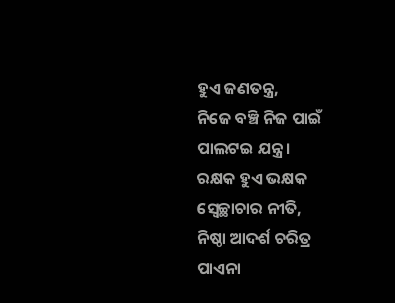ହୁଏ ଜଣତନ୍ତ୍ର,
ନିଜେ ବଞ୍ଚି ନିଜ ପାଇଁ
ପାଲଟଇ ଯନ୍ତ୍ର।
ରକ୍ଷକ ହୁଏ ଭକ୍ଷକ
ସ୍ବେଚ୍ଛାଚାର ନୀତି,
ନିଷ୍ଠା ଆଦର୍ଶ ଚରିତ୍ର
ପାଏନା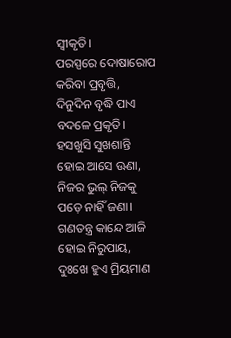ସ୍ଵୀକୃତି।
ପରସ୍ପରେ ଦୋଷାରୋପ
କରିବା ପ୍ରବୃତ୍ତି,
ଦିନୁଦିନ ବୃଦ୍ଧି ପାଏ
ବଦଳେ ପ୍ରକୃତି।
ହସଖୁସି ସୁଖଶାନ୍ତି
ହୋଇ ଆସେ ଊଣା,
ନିଜର ଭୁଲ୍ ନିଜକୁ
ପଡ଼େ ନାହିଁ ଜଣା।
ଗଣତନ୍ତ୍ର କାନ୍ଦେ ଆଜି
ହୋଇ ନିରୁପାୟ,
ଦୁଃଖେ ହୁଏ ମ୍ରିୟମାଣ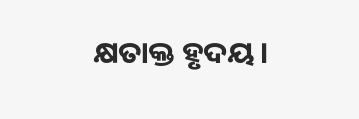କ୍ଷତାକ୍ତ ହୃଦୟ।